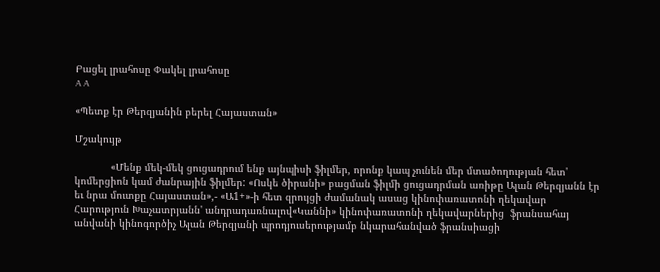Բացել լրահոսը Փակել լրահոսը
A A

«Պետք էր Թերզյանին բերել Հայաստան»

Մշակույթ

            «Մենք մեկ-մեկ ցուցադրում ենք այնպիսի ֆիլմեր, որոնք կապ չունեն մեր մտածողության հետ' կոմերցիոն կամ ժանրային ֆիլմեր: «Ոսկե ծիրանի» բացման ֆիլմի ցուցադրման առիթը Ալան Թերզյանն էր եւ նրա մուտքը Հայաստան»,- «Ա1+»-ի հետ զրույցի ժամանակ ասաց կինոփառատոնի ղեկավար Հարություն Խաչատրյանն' անդրադառնալով«Կաննի» կինոփառատոնի ղեկավարներից  ֆրանսահայ անվանի կինոգործիչ Ալան Թերզյանի պրոդյուսերությամբ նկարահանված ֆրանսիացի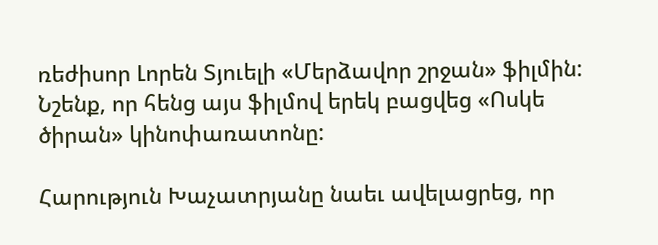ռեժիսոր Լորեն Տյուելի «Մերձավոր շրջան» ֆիլմին: Նշենք, որ հենց այս ֆիլմով երեկ բացվեց «Ոսկե ծիրան» կինոփառատոնը:

Հարություն Խաչատրյանը նաեւ ավելացրեց, որ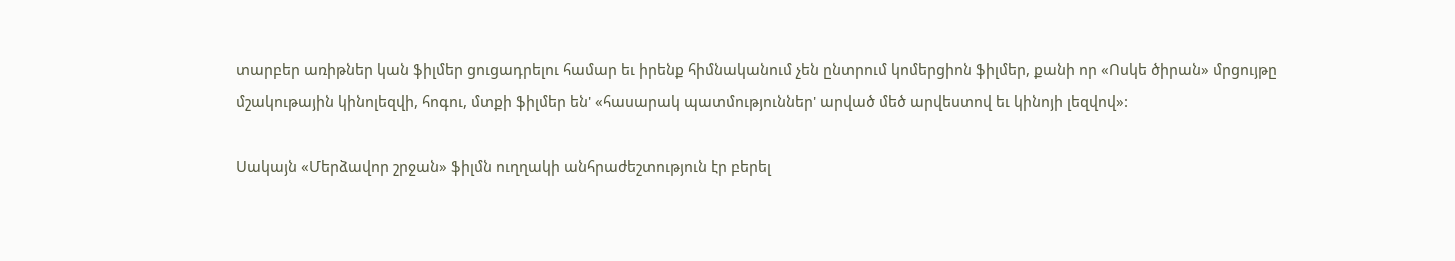տարբեր առիթներ կան ֆիլմեր ցուցադրելու համար եւ իրենք հիմնականում չեն ընտրում կոմերցիոն ֆիլմեր, քանի որ «Ոսկե ծիրան» մրցույթը մշակութային կինոլեզվի, հոգու, մտքի ֆիլմեր են' «հասարակ պատմություններ' արված մեծ արվեստով եւ կինոյի լեզվով»:

Սակայն «Մերձավոր շրջան» ֆիլմն ուղղակի անհրաժեշտություն էր բերել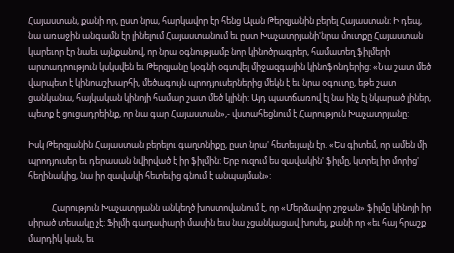Հայաստան, քանի որ, ըստ նրա, հարկավոր էր հենց Ալան Թերզյանին բերել Հայաստան: Ի դեպ, նա առաջին անգամն էր լինելում Հայաստանում եւ ըստ Խաչատրյանի'նրա մուտքը Հայաստան կարեւոր էր նաեւ այնքանով, որ նրա օգնությամբ նոր կինոծրագրեր, համատեղ ֆիլմերի արտադրություն կսկսվեն եւ Թերզյանը կօգնի օգտվել միջազգային կինոֆոնդերից: «Նա շատ մեծ վարպետ է կինոաշխարհի, մեծագույն պրոդյուսերներից մեկն է եւ նրա օգուտը, եթե շատ ցանկանա, հայկական կինոյի համար շատ մեծ կլինի: Այդ պատճառով էլ նա ինչ էլ նկարած լիներ, պետք է ցուցադրեինք, որ նա գար Հայաստան»,- վստահեցնում է Հարություն Խաչատրյանը:

Իսկ Թերզյանին Հայաստան բերելու գաղտնիքը, ըստ նրա' հետեւյալն էր. «Ես գիտեմ, որ ամեն մի պրոդյուսեր եւ դերասան նվիրված է իր ֆիլմին: Երբ ուզում ես զավակին' ֆիլմը, կտրել իր մորից' հեղինակից, նա իր զավակի հետեւից գնում է անպայման»:

            Հարություն Խաչատրյանն անկեղծ խոստովանում է, որ «Մերձավոր շրջան» ֆիլմը կինոյի իր սիրած տեսակը չէ: Ֆիլմի գաղափարի մասին եւս նա չցանկացավ խոսել, քանի որ «եւ հայ հրաշք մարդիկ կան, եւ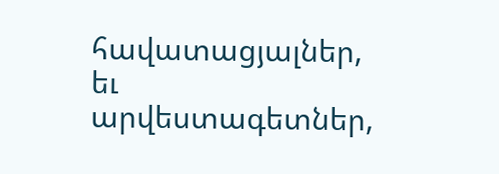հավատացյալներ, եւ արվեստագետներ,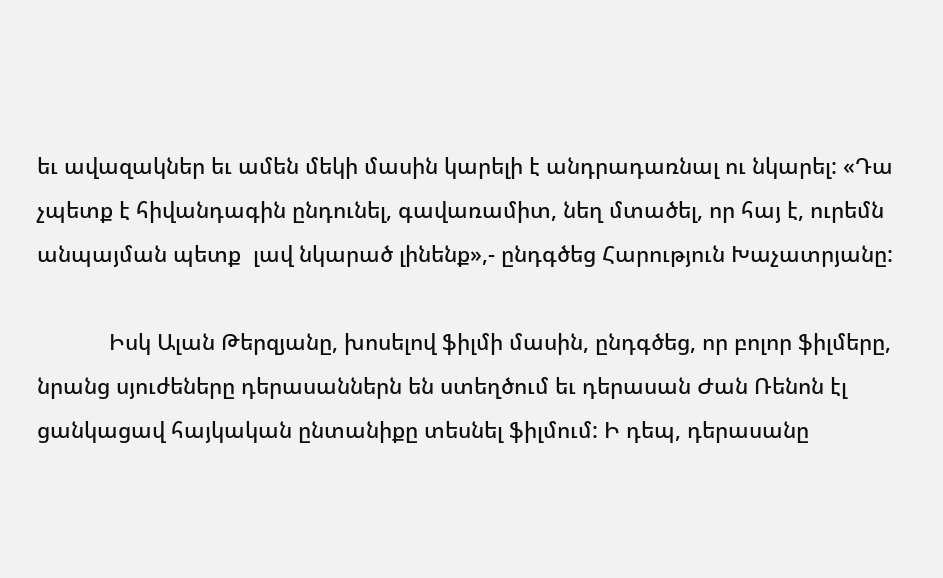եւ ավազակներ եւ ամեն մեկի մասին կարելի է անդրադառնալ ու նկարել: «Դա չպետք է հիվանդագին ընդունել, գավառամիտ, նեղ մտածել, որ հայ է, ուրեմն անպայման պետք  լավ նկարած լինենք»,- ընդգծեց Հարություն Խաչատրյանը:

            Իսկ Ալան Թերզյանը, խոսելով ֆիլմի մասին, ընդգծեց, որ բոլոր ֆիլմերը, նրանց սյուժեները դերասաններն են ստեղծում եւ դերասան Ժան Ռենոն էլ ցանկացավ հայկական ընտանիքը տեսնել ֆիլմում: Ի դեպ, դերասանը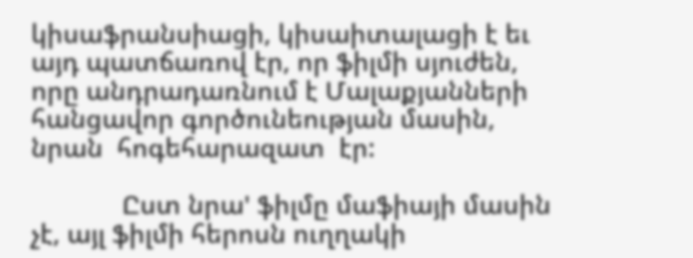կիսաֆրանսիացի, կիսաիտալացի է եւ այդ պատճառով էր, որ ֆիլմի սյուժեն, որը անդրադառնում է Մալաքյանների հանցավոր գործունեության մասին, նրան  հոգեհարազատ  էր:

             Ըստ նրա' ֆիլմը մաֆիայի մասին չէ, այլ ֆիլմի հերոսն ուղղակի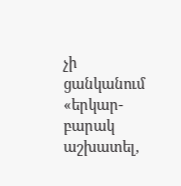չի ցանկանում «երկար-բարակ աշխատել,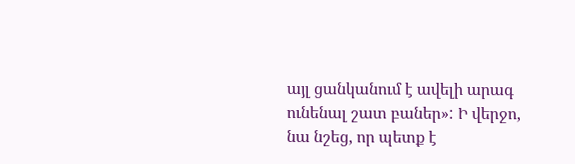այլ ցանկանում է ավելի արագ ունենալ շատ բաներ»: Ի վերջո, նա նշեց, որ պետք է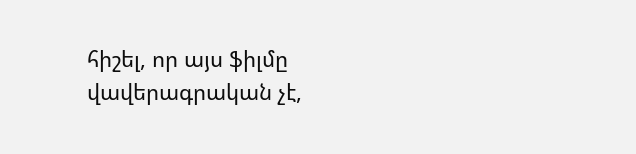հիշել, որ այս ֆիլմը վավերագրական չէ,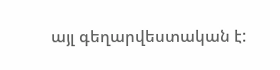այլ գեղարվեստական է: